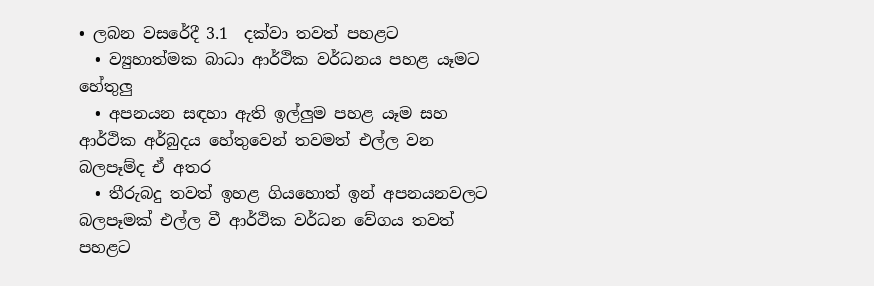• ලබන වසරේදී 3.1  දක්වා තවත් පහළට
  • ව්‍යුහාත්මක බාධා ආර්ථික වර්ධනය පහළ යෑමට හේතුලු‍
  • අපනයන සඳහා ඇති ඉල්ලු‍ම පහළ යෑම සහ ආර්ථික අර්බුදය හේතුවෙන් තවමත් එල්ල වන බලපෑම්ද ඒ අතර
  • තීරුබදු තවත් ඉහළ ගියහොත් ඉන් අපනයනවලට බලපෑමක් එල්ල වී ආර්ථික වර්ධන වේගය තවත් පහළට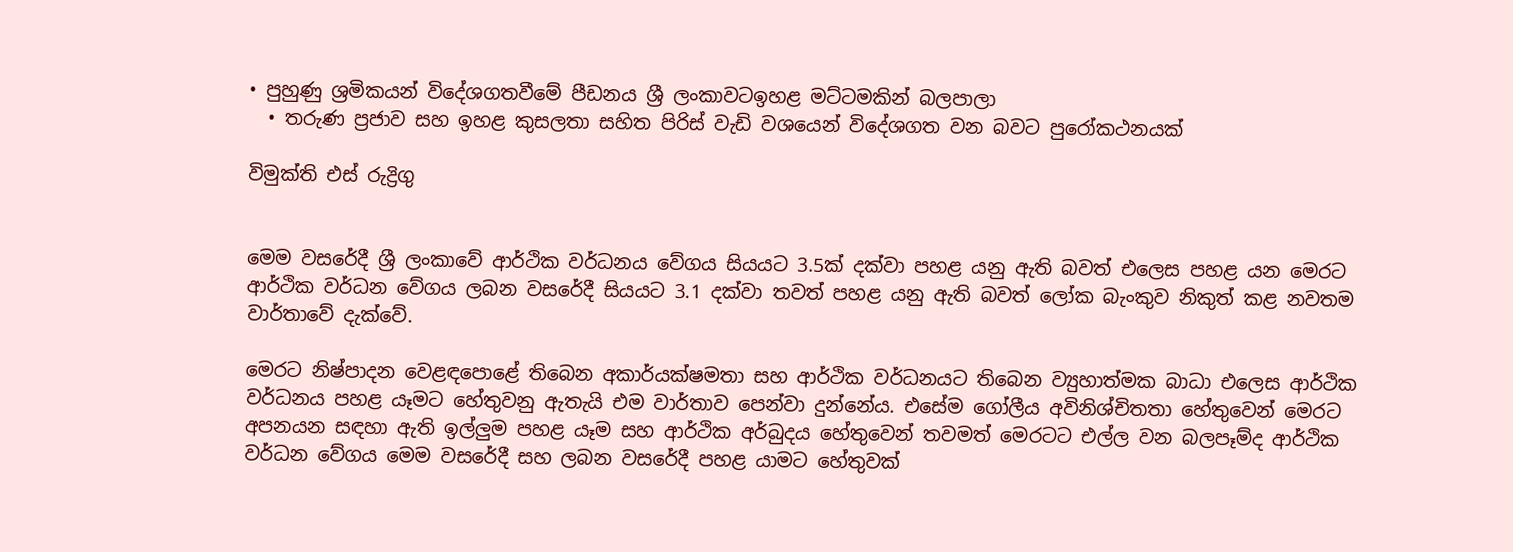• පුහුණු ශ්‍රමිකයන් විදේශගතවීමේ පීඩනය ශ්‍රී ලංකාවටඉහළ මට්ටමකින් බලපාලා
  • තරුණ ප්‍රජාව සහ ඉහළ කුසලතා සහිත පිරිස් වැඩි වශයෙන් විදේශගත වන බවට පුරෝකථනයක්

විමුක්ති එස් රුද්‍රිගු


මෙම වසරේදී ශ්‍රී ලංකාවේ ආර්ථික වර්ධනය වේගය සියයට 3.5ක් දක්වා පහළ යනු ඇති බවත් එලෙස පහළ යන මෙරට ආර්ථික වර්ධන වේගය ලබන වසරේදී සියයට 3.1 දක්වා තවත් පහළ යනු ඇති බවත් ලෝක බැංකුව නිකුත් කළ නවතම වාර්තාවේ දැක්වේ.

මෙරට නිෂ්පාදන වෙළඳපොළේ තිබෙන අකාර්යක්ෂමතා සහ ආර්ථික වර්ධනයට තිබෙන ව්‍යුහාත්මක බාධා එලෙස ආර්ථික වර්ධනය පහළ යෑමට හේතුවනු ඇතැයි එම වාර්තාව පෙන්වා දුන්නේය. එසේම ගෝලීය අවිනිශ්චිතතා හේතුවෙන් මෙරට අපනයන සඳහා ඇති ඉල්ලු‍ම පහළ යෑම සහ ආර්ථික අර්බුදය හේතුවෙන් තවමත් මෙරටට එල්ල වන බලපෑම්ද ආර්ථික වර්ධන වේගය මෙම වසරේදී සහ ලබන වසරේදී පහළ යාමට හේතුවක්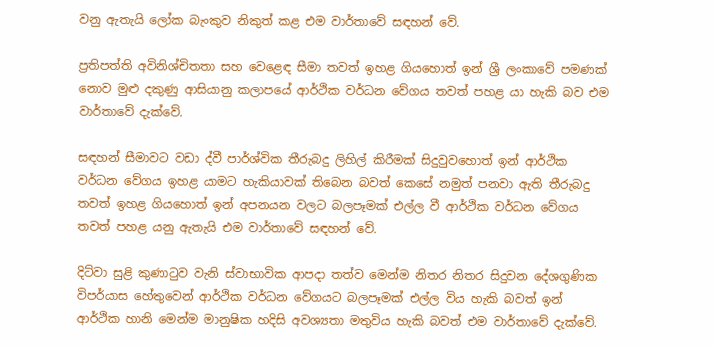වනු ඇතැයි ලෝක බැංකුව නිකුත් කළ එම වාර්තාවේ සඳහන් වේ.

ප්‍රතිපත්ති අවිනිශ්චිතතා සහ වෙළෙඳ සීමා තවත් ඉහළ ගියහොත් ඉන් ශ්‍රී ලංකාවේ පමණක් නොව මුළු දකුණු ආසියානු කලාපයේ ආර්ථික වර්ධන වේගය තවත් පහළ යා හැකි බව එම වාර්තාවේ දැක්වේ.

සඳහන් සීමාවට වඩා ද්වී පාර්ශ්වික තීරුබදු ලිහිල් කිරීමක් සිදුවුවහොත් ඉන් ආර්ථික වර්ධන වේගය ඉහළ යාමට හැකියාවක් තිබෙන බවත් කෙසේ නමුත් පනවා ඇති තීරුබදු තවත් ඉහළ ගියහොත් ඉන් අපනයන වලට බලපෑමක් එල්ල වී ආර්ථික වර්ධන වේගය තවත් පහළ යනු ඇතැයි එම වාර්තාවේ සඳහන් වේ.

දිට්වා සුළි කුණාටුව වැනි ස්වාභාවික ආපදා තත්ව මෙන්ම නිතර නිතර සිදුවන දේශගුණික විපර්යාස හේතුවෙන් ආර්ථික වර්ධන වේගයට බලපෑමක් එල්ල විය හැකි බවත් ඉන් ආර්ථික හානි මෙන්ම මානුෂික හදිසි අවශ්‍යතා මතුවිය හැකි බවත් එම වාර්තාවේ දැක්වේ.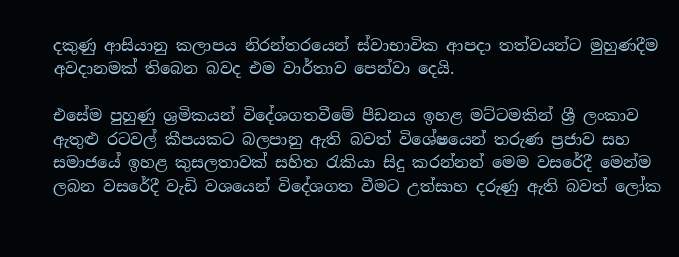දකුණු ආසියානු කලාපය නිරන්තරයෙන් ස්වාභාවික ආපදා තත්වයන්ට මුහුණදීම අවදානමක් තිබෙන බවද එම වාර්තාව පෙන්වා දෙයි.

එසේම පුහුණු ශ්‍රමිකයන් විදේශගතවීමේ පීඩනය ඉහළ මට්ටමකින් ශ්‍රී ලංකාව ඇතුළු රටවල් කීපයකට බලපානු ඇති බවත් විශේෂයෙන් තරුණ ප්‍රජාව සහ සමාජයේ ඉහළ කුසලතාවක් සහිත රැකියා සිදු කරන්නන් මෙම වසරේදී මෙන්ම ලබන වසරේදී වැඩි වශයෙන් විදේශගත වීමට උත්සාහ දරුණු ඇති බවත් ලෝක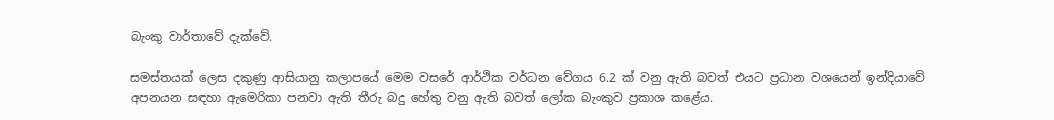බැංකු වාර්තාවේ දැක්වේ.

සමස්තයක් ලෙස දකුණු ආසියානු කලාපයේ මෙම වසරේ ආර්ථික වර්ධන වේගය 6.2 ක් වනු ඇති බවත් එයට ප්‍රධාන වශයෙන් ඉන්දියාවේ අපනයන සඳහා ඇමෙරිකා පනවා ඇති තීරු බදු හේතු වනු ඇති බවත් ලෝක බැංකුව ප්‍රකාශ කළේය.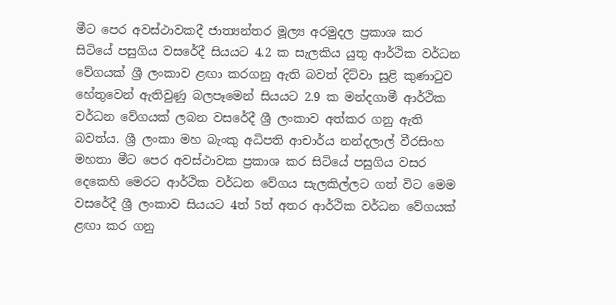මීට පෙර අවස්ථාවකදී ජාත්‍යන්තර මූල්‍ය අරමුදල ප්‍රකාශ කර සිටියේ පසුගිය වසරේදී සියයට 4.2 ක සැලකිය යුතු ආර්ථික වර්ධන වේගයක් ශ්‍රී ලංකාව ළඟා කරගනු ඇති බවත් දිට්වා සුළි කුණාටුව හේතුවෙන් ඇතිවුණු බලපෑමෙන් සියයට 2.9 ක මන්දගාමී ආර්ථික වර්ධන වේගයක් ලබන වසරේදී ශ්‍රී ලංකාව අත්කර ගනු ඇති බවත්ය. ශ්‍රී ලංකා මහ බැංකු අධිපති ආචාර්ය නන්දලාල් වීරසිංහ මහතා මීට පෙර අවස්ථාවක ප්‍රකාශ කර සිටියේ පසුගිය වසර දෙකෙහි මෙරට ආර්ථික වර්ධන වේගය සැලකිල්ලට ගත් විට මෙම වසරේදී ශ්‍රී ලංකාව සියයට 4ත් 5ත් අතර ආර්ථික වර්ධන වේගයක් ළඟා කර ගනු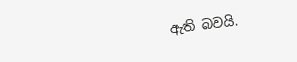ඇති බවයි.